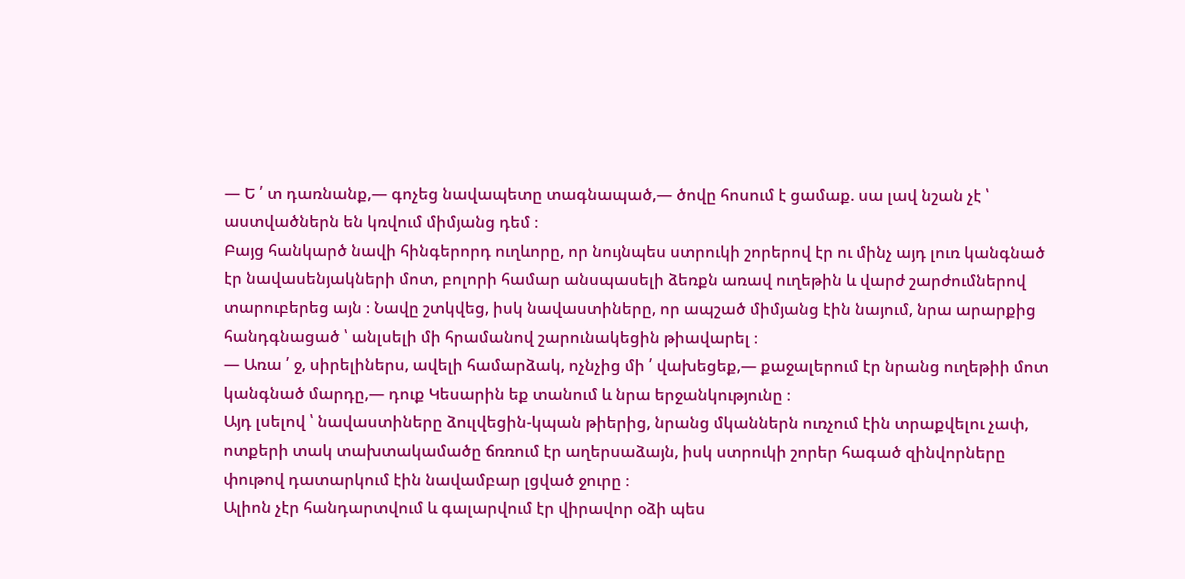— Ե ՛ տ դառնանք,— գոչեց նավապետը տագնապած,— ծովը հոսում է ցամաք. սա լավ նշան չէ ՝ աստվածներն են կռվում միմյանց դեմ ։
Բայց հանկարծ նավի հինգերորդ ուղևորը, որ նույնպես ստրուկի շորերով էր ու մինչ այդ լուռ կանգնած էր նավասենյակների մոտ, բոլորի համար անսպասելի ձեռքն առավ ուղեթին և վարժ շարժումներով տարուբերեց այն ։ Նավը շտկվեց, իսկ նավաստիները, որ ապշած միմյանց էին նայում, նրա արարքից հանդգնացած ՝ անլսելի մի հրամանով շարունակեցին թիավարել ։
— Առա ՛ ջ, սիրելիներս, ավելի համարձակ, ոչնչից մի ՛ վախեցեք,— քաջալերում էր նրանց ուղեթիի մոտ կանգնած մարդը,— դուք Կեսարին եք տանում և նրա երջանկությունը ։
Այդ լսելով ՝ նավաստիները ձուլվեցին-կպան թիերից, նրանց մկաններն ուռչում էին տրաքվելու չափ, ոտքերի տակ տախտակամածը ճռռում էր աղերսաձայն, իսկ ստրուկի շորեր հագած զինվորները փութով դատարկում էին նավամբար լցված ջուրը ։
Ալիոն չէր հանդարտվում և գալարվում էր վիրավոր օձի պես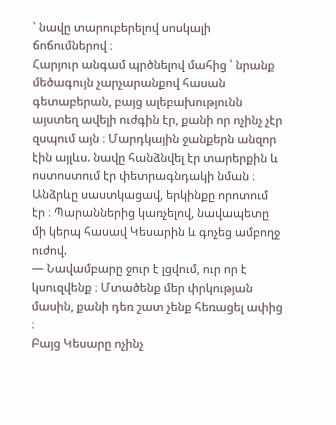՝ նավը տարուբերելով սոսկալի ճոճումներով ։
Հարյուր անգամ պրծնելով մահից ՝ նրանք մեծագույն չարչարանքով հասան գետաբերան, բայց ալեբախությունն այստեղ ավելի ուժգին էր, քանի որ ոչինչ չէր զսպում այն ։ Մարդկային ջանքերն անզոր էին այլևս. նավը հանձնվել էր տարերքին և ոստոստում էր փետրագնդակի նման ։ Անձրևը սաստկացավ, երկինքը որոտում էր ։ Պարաններից կառչելով, նավապետը մի կերպ հասավ Կեսարին և գոչեց ամբողջ ուժով.
— Նավամբարը ջուր է լցվում, ուր որ է կսուզվենք ։ Մտածենք մեր փրկության մասին, քանի դեռ շատ չենք հեռացել ափից ։
Բայց Կեսարը ոչինչ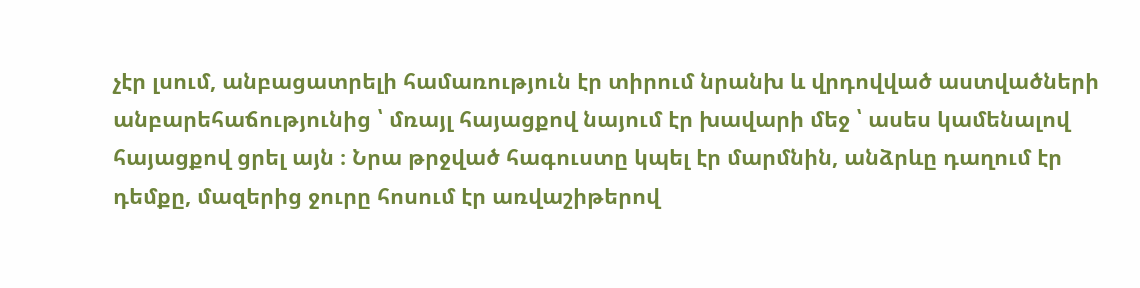չէր լսում, անբացատրելի համառություն էր տիրում նրանխ և վրդովված աստվածների անբարեհաճությունից ՝ մռայլ հայացքով նայում էր խավարի մեջ ՝ ասես կամենալով հայացքով ցրել այն ։ Նրա թրջված հագուստը կպել էր մարմնին, անձրևը դաղում էր դեմքը, մազերից ջուրը հոսում էր առվաշիթերով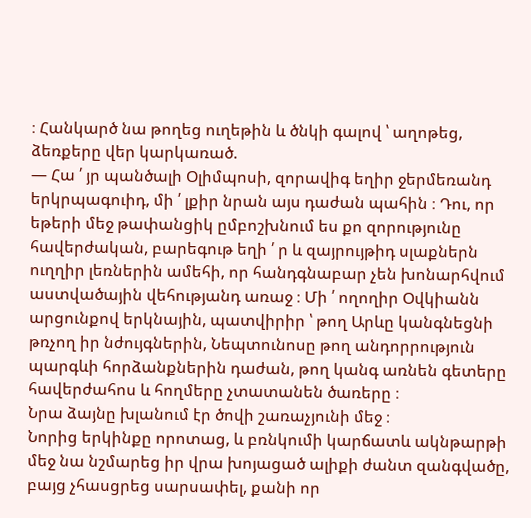։ Հանկարծ նա թողեց ուղեթին և ծնկի գալով ՝ աղոթեց, ձեռքերը վեր կարկառած.
— Հա ՛ յր պանծալի Օլիմպոսի, զորավիգ եղիր ջերմեռանդ երկրպագուիդ, մի ՛ լքիր նրան այս դաժան պահին ։ Դու, որ եթերի մեջ թափանցիկ ըմբոշխնում ես քո զորությունը հավերժական, բարեգութ եղի ՛ ր և զայրույթիդ սլաքներն ուղղիր լեռներին ամեհի, որ հանդգնաբար չեն խոնարհվում աստվածային վեհությանդ առաջ ։ Մի ՛ ողողիր Օվկիանն արցունքով երկնային, պատվիրիր ՝ թող Արևը կանգնեցնի թռչող իր նժույգներին, Նեպտունոսը թող անդորրություն պարգևի հորձանքներին դաժան, թող կանգ առնեն գետերը հավերժահոս և հողմերը չտատանեն ծառերը ։
Նրա ձայնը խլանում էր ծովի շառաչյունի մեջ ։
Նորից երկինքը որոտաց, և բռնկումի կարճատև ակնթարթի մեջ նա նշմարեց իր վրա խոյացած ալիքի ժանտ զանգվածը, բայց չհասցրեց սարսափել, քանի որ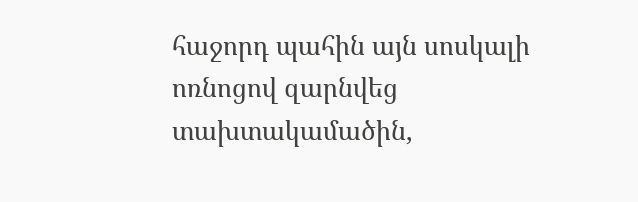հաջորդ պահին այն սոսկալի ոռնոցով զարնվեց տախտակամածին,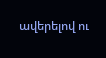ավերելով ու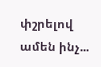փշրելով ամեն ինչ...